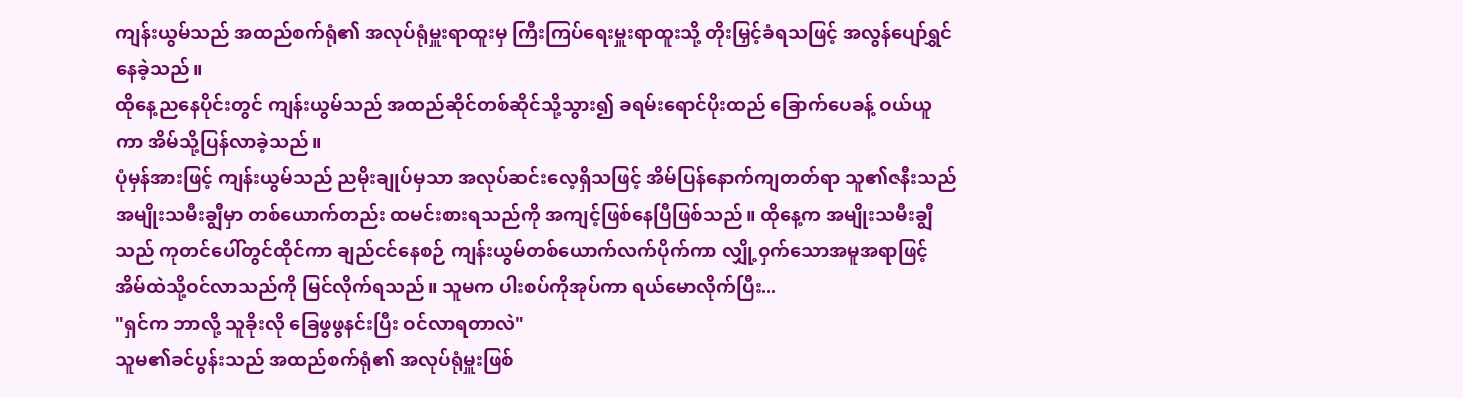ကျန်းယွမ်သည် အထည်စက်ရုံ၏ အလုပ်ရုံမှူးရာထူးမှ ကြီးကြပ်ရေးမှူးရာထူးသို့ တိုးမြှင့်ခံရသဖြင့် အလွန်ပျော်ရွှင်နေခဲ့သည်။
ထိုနေ့ညနေပိုင်းတွင် ကျန်းယွမ်သည် အထည်ဆိုင်တစ်ဆိုင်သို့သွား၍ ခရမ်းရောင်ပိုးထည် ခြောက်ပေခန့် ဝယ်ယူကာ အိမ်သို့ပြန်လာခဲ့သည်။
ပုံမှန်အားဖြင့် ကျန်းယွမ်သည် ညမိုးချုပ်မှသာ အလုပ်ဆင်းလေ့ရှိသဖြင့် အိမ်ပြန်နောက်ကျတတ်ရာ သူ၏ဇနီးသည် အမျိုးသမီးချွီမှာ တစ်ယောက်တည်း ထမင်းစားရသည်ကို အကျင့်ဖြစ်နေပြီဖြစ်သည်။ ထိုနေ့က အမျိုးသမီးချွီသည် ကုတင်ပေါ်တွင်ထိုင်ကာ ချည်ငင်နေစဉ် ကျန်းယွမ်တစ်ယောက်လက်ပိုက်ကာ လျှို့ဝှက်သောအမူအရာဖြင့် အိမ်ထဲသို့ဝင်လာသည်ကို မြင်လိုက်ရသည်။ သူမက ပါးစပ်ကိုအုပ်ကာ ရယ်မောလိုက်ပြီး...
"ရှင်က ဘာလို့ သူခိုးလို ခြေဖွဖွနင်းပြီး ဝင်လာရတာလဲ"
သူမ၏ခင်ပွန်းသည် အထည်စက်ရုံ၏ အလုပ်ရုံမှူးဖြစ်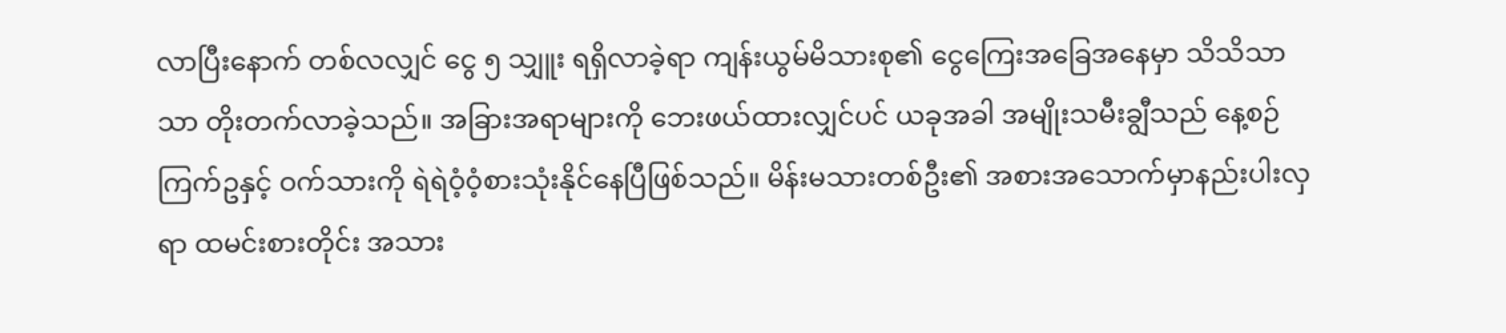လာပြီးနောက် တစ်လလျှင် ငွေ ၅ သျှူး ရရှိလာခဲ့ရာ ကျန်းယွမ်မိသားစု၏ ငွေကြေးအခြေအနေမှာ သိသိသာသာ တိုးတက်လာခဲ့သည်။ အခြားအရာများကို ဘေးဖယ်ထားလျှင်ပင် ယခုအခါ အမျိုးသမီးချွီသည် နေ့စဉ် ကြက်ဥနှင့် ဝက်သားကို ရဲရဲဝံ့ဝံ့စားသုံးနိုင်နေပြီဖြစ်သည်။ မိန်းမသားတစ်ဦး၏ အစားအသောက်မှာနည်းပါးလှရာ ထမင်းစားတိုင်း အသား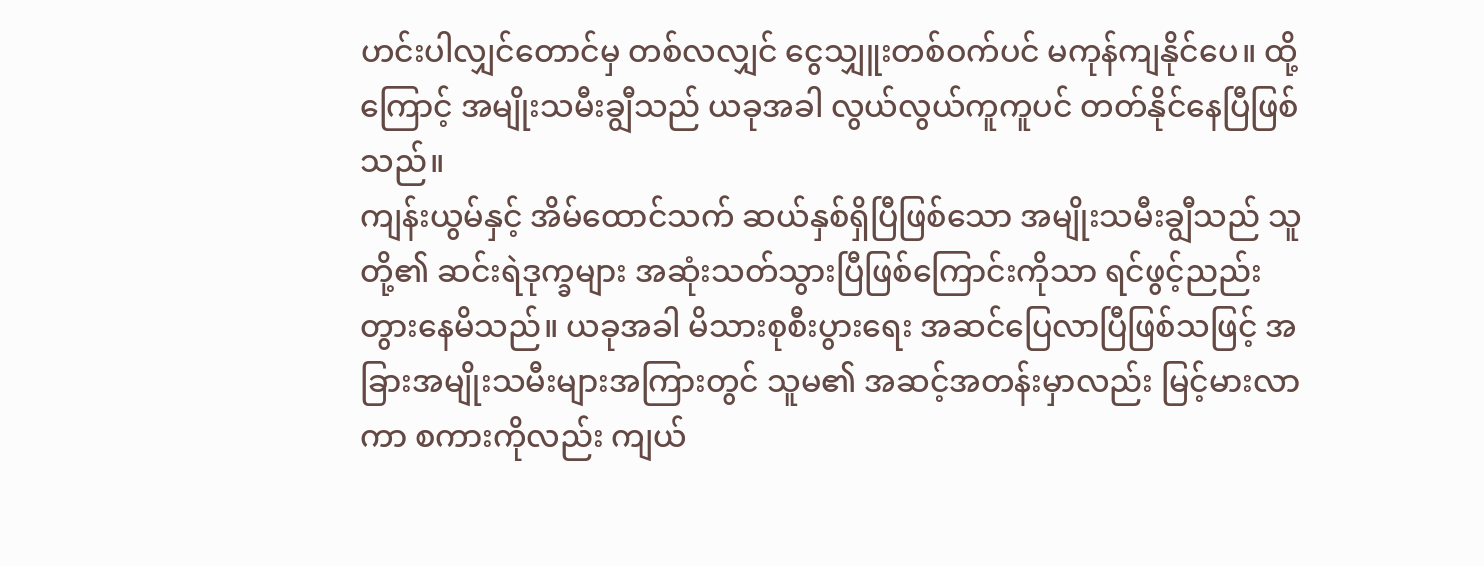ဟင်းပါလျှင်တောင်မှ တစ်လလျှင် ငွေသျှူးတစ်ဝက်ပင် မကုန်ကျနိုင်ပေ။ ထို့ကြောင့် အမျိုးသမီးချွီသည် ယခုအခါ လွယ်လွယ်ကူကူပင် တတ်နိုင်နေပြီဖြစ်သည်။
ကျန်းယွမ်နှင့် အိမ်ထောင်သက် ဆယ်နှစ်ရှိပြီဖြစ်သော အမျိုးသမီးချွီသည် သူတို့၏ ဆင်းရဲဒုက္ခများ အဆုံးသတ်သွားပြီဖြစ်ကြောင်းကိုသာ ရင်ဖွင့်ညည်းတွားနေမိသည်။ ယခုအခါ မိသားစုစီးပွားရေး အဆင်ပြေလာပြီဖြစ်သဖြင့် အခြားအမျိုးသမီးများအကြားတွင် သူမ၏ အဆင့်အတန်းမှာလည်း မြင့်မားလာကာ စကားကိုလည်း ကျယ်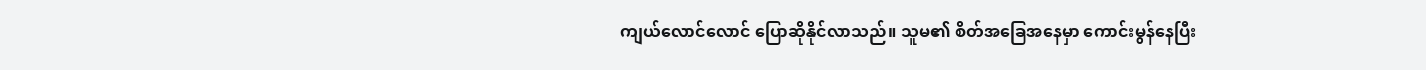ကျယ်လောင်လောင် ပြောဆိုနိုင်လာသည်။ သူမ၏ စိတ်အခြေအနေမှာ ကောင်းမွန်နေပြီး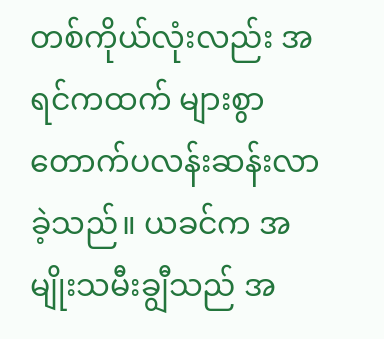တစ်ကိုယ်လုံးလည်း အရင်ကထက် များစွာ တောက်ပလန်းဆန်းလာခဲ့သည်။ ယခင်က အမျိုးသမီးချွီသည် အ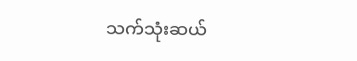သက်သုံးဆယ်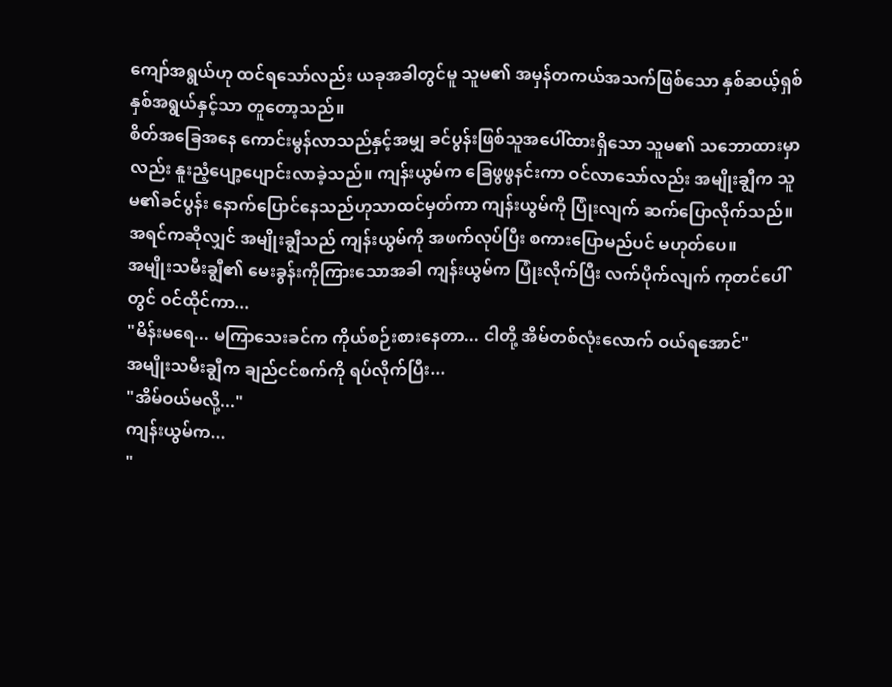ကျော်အရွယ်ဟု ထင်ရသော်လည်း ယခုအခါတွင်မူ သူမ၏ အမှန်တကယ်အသက်ဖြစ်သော နှစ်ဆယ့်ရှစ်နှစ်အရွယ်နှင့်သာ တူတော့သည်။
စိတ်အခြေအနေ ကောင်းမွန်လာသည်နှင့်အမျှ ခင်ပွန်းဖြစ်သူအပေါ်ထားရှိသော သူမ၏ သဘောထားမှာလည်း နူးညံ့ပျော့ပျောင်းလာခဲ့သည်။ ကျန်းယွမ်က ခြေဖွဖွနင်းကာ ဝင်လာသော်လည်း အမျိုးချွီက သူမ၏ခင်ပွန်း နောက်ပြောင်နေသည်ဟုသာထင်မှတ်ကာ ကျန်းယွမ်ကို ပြုံးလျက် ဆက်ပြောလိုက်သည်။
အရင်ကဆိုလျှင် အမျိုးချွီသည် ကျန်းယွမ်ကို အဖက်လုပ်ပြီး စကားပြောမည်ပင် မဟုတ်ပေ။
အမျိုးသမီးချွီ၏ မေးခွန်းကိုကြားသောအခါ ကျန်းယွမ်က ပြုံးလိုက်ပြီး လက်ပိုက်လျက် ကုတင်ပေါ်တွင် ဝင်ထိုင်ကာ...
"မိန်းမရေ... မကြာသေးခင်က ကိုယ်စဉ်းစားနေတာ... ငါတို့ အိမ်တစ်လုံးလောက် ဝယ်ရအောင်"
အမျိုးသမီးချွီက ချည်ငင်စက်ကို ရပ်လိုက်ပြီး...
"အိမ်ဝယ်မလို့..."
ကျန်းယွမ်က...
"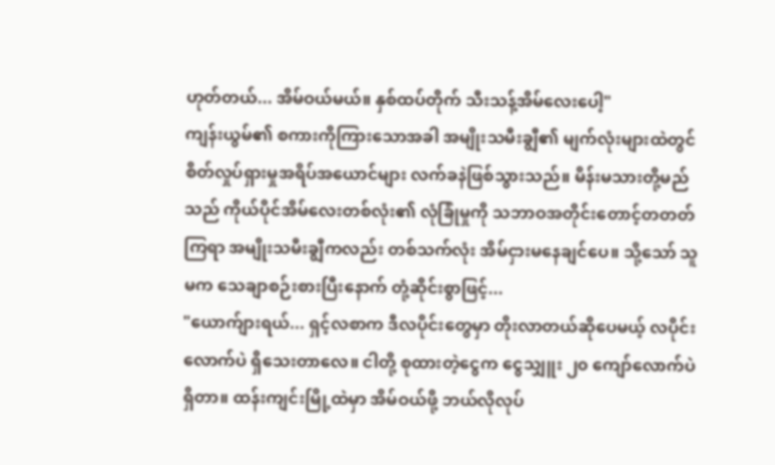ဟုတ်တယ်... အိမ်ဝယ်မယ်။ နှစ်ထပ်တိုက် သီးသန့်အိမ်လေးပေါ့"
ကျန်းယွမ်၏ စကားကိုကြားသောအခါ အမျိုးသမီးချွီ၏ မျက်လုံးများထဲတွင် စိတ်လှုပ်ရှားမှုအရိပ်အယောင်များ လက်ခနဲဖြစ်သွားသည်။ မိန်းမသားတို့မည်သည် ကိုယ်ပိုင်အိမ်လေးတစ်လုံး၏ လုံခြုံမှုကို သဘာဝအတိုင်းတောင့်တတတ်ကြရာ အမျိုးသမီးချွီကလည်း တစ်သက်လုံး အိမ်ငှားမနေချင်ပေ။ သို့သော် သူမက သေချာစဉ်းစားပြီးနောက် တုံ့ဆိုင်းစွာဖြင့်...
"ယောက်ျားရယ်... ရှင့်လစာက ဒီလပိုင်းတွေမှာ တိုးလာတယ်ဆိုပေမယ့် လပိုင်းလောက်ပဲ ရှိသေးတာလေ။ ငါတို့ စုထားတဲ့ငွေက ငွေသျှူး ၂၀ ကျော်လောက်ပဲရှိတာ။ ထန်းကျင်းမြို့ထဲမှာ အိမ်ဝယ်ဖို့ ဘယ်လိုလုပ်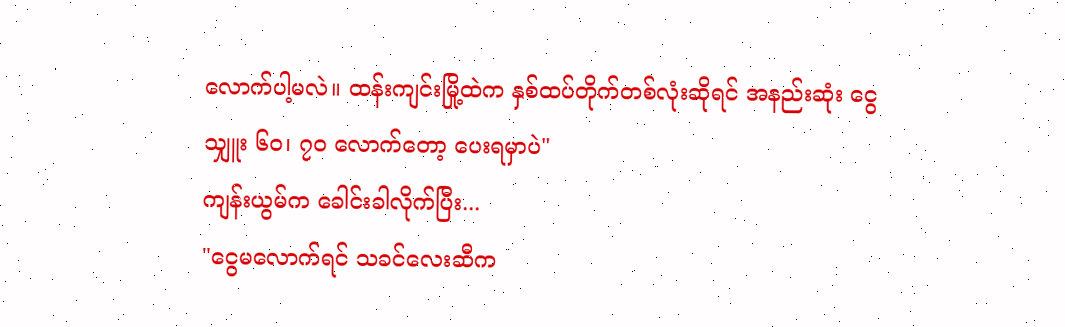လောက်ပါ့မလဲ။ ထန်းကျင်းမြို့ထဲက နှစ်ထပ်တိုက်တစ်လုံးဆိုရင် အနည်းဆုံး ငွေသျှူး ၆၀၊ ၇၀ လောက်တော့ ပေးရမှာပဲ"
ကျန်းယွမ်က ခေါင်းခါလိုက်ပြီး...
"ငွေမလောက်ရင် သခင်လေးဆီက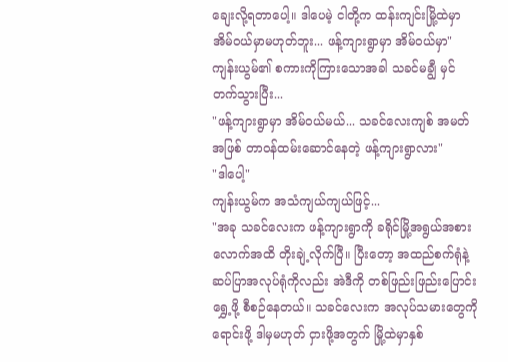ချေးလို့ရတာပေါ့။ ဒါပေမဲ့ ငါတို့က ထန်းကျင်းမြို့ထဲမှာ အိမ်ဝယ်မှာမဟုတ်ဘူး... ဖန့်ကျားရွာမှာ အိမ်ဝယ်မှာ"
ကျန်းယွမ်၏ စကားကိုကြားသောအခါ သခင်မချွီ မှင်တက်သွားပြီး...
"ဖန့်ကျားရွာမှာ အိမ်ဝယ်မယ်... သခင်လေးကျစ် အမတ်အဖြစ် တာဝန်ထမ်းဆောင်နေတဲ့ ဖန့်ကျားရွာလား"
"ဒါပေါ့"
ကျန်းယွမ်က အသံကျယ်ကျယ်ဖြင့်...
"အခု သခင်လေးက ဖန့်ကျားရွာကို ခရိုင်မြို့အရွယ်အစားလောက်အထိ တိုးချဲ့လိုက်ပြီ။ ပြီးတော့ အထည်စက်ရုံနဲ့ ဆပ်ပြာအလုပ်ရုံကိုလည်း အဲဒီကို တစ်ဖြည်းဖြည်းပြောင်းရွှေ့ဖို့ စီစဉ်နေတယ်။ သခင်လေးက အလုပ်သမားတွေကိုရောင်းဖို့ ဒါမှမဟုတ် ငှားဖို့အတွက် မြို့ထဲမှာနှစ်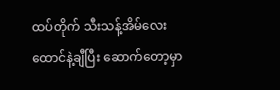ထပ်တိုက် သီးသန့်အိမ်လေးထောင်နဲ့ချီပြီး ဆောက်တော့မှာ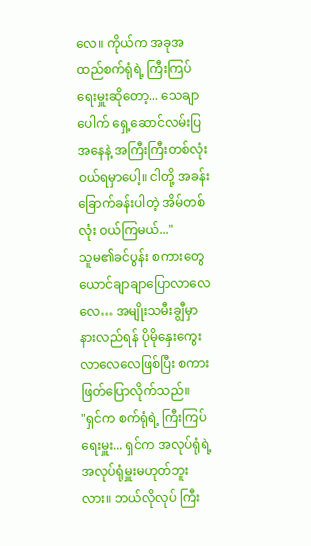လေ။ ကိုယ်က အခုအထည်စက်ရုံရဲ့ ကြီးကြပ်ရေးမှူးဆိုတော့... သေချာပေါက် ရှေ့ဆောင်လမ်းပြအနေနဲ့ အကြီးကြီးတစ်လုံး ဝယ်ရမှာပေါ့။ ငါတို့ အခန်းခြောက်ခန်းပါတဲ့ အိမ်တစ်လုံး ဝယ်ကြမယ်..."
သူမ၏ခင်ပွန်း စကားတွေယောင်ချာချာပြောလာလေလေ… အမျိုးသမီးချွီမှာ နားလည်ရန် ပိုမိုနှေးကွေးလာလေလေဖြစ်ပြီး စကားဖြတ်ပြောလိုက်သည်။
"ရှင်က စက်ရုံရဲ့ ကြီးကြပ်ရေးမှူး... ရှင်က အလုပ်ရုံရဲ့ အလုပ်ရုံမှူးမဟုတ်ဘူးလား။ ဘယ်လိုလုပ် ကြီး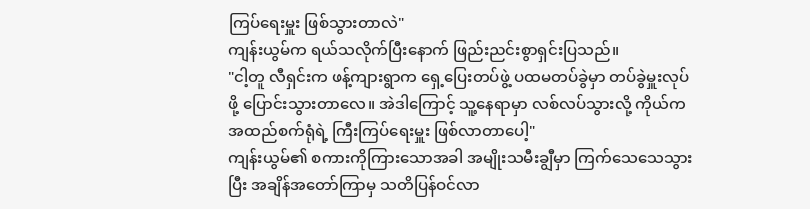ကြပ်ရေးမှူး ဖြစ်သွားတာလဲ"
ကျန်းယွမ်က ရယ်သလိုက်ပြီးနောက် ဖြည်းညင်းစွာရှင်းပြသည်။
"ငါ့တူ လီရှင်းက ဖန့်ကျားရွာက ရှေ့ပြေးတပ်ဖွဲ့ ပထမတပ်ခွဲမှာ တပ်ခွဲမှူးလုပ်ဖို့ ပြောင်းသွားတာလေ။ အဲဒါကြောင့် သူ့နေရာမှာ လစ်လပ်သွားလို့ ကိုယ်ကအထည်စက်ရုံရဲ့ ကြီးကြပ်ရေးမှူး ဖြစ်လာတာပေါ့"
ကျန်းယွမ်၏ စကားကိုကြားသောအခါ အမျိုးသမီးချွီမှာ ကြက်သေသေသွားပြီး အချိန်အတော်ကြာမှ သတိပြန်ဝင်လာ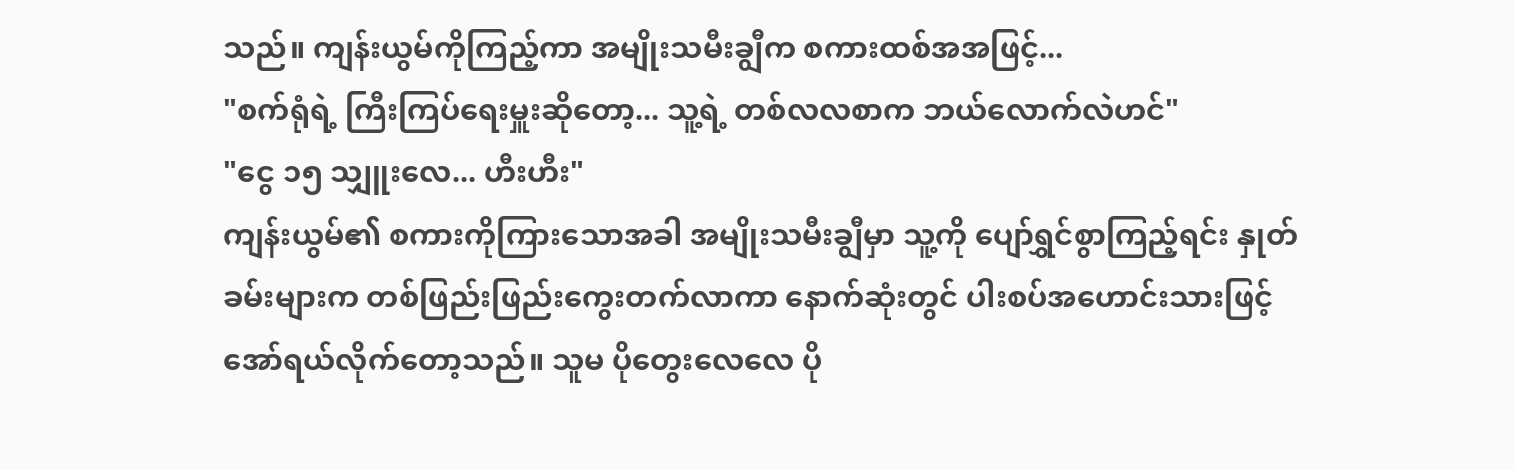သည်။ ကျန်းယွမ်ကိုကြည့်ကာ အမျိုးသမီးချွီက စကားထစ်အအဖြင့်...
"စက်ရုံရဲ့ ကြီးကြပ်ရေးမှူးဆိုတော့... သူ့ရဲ့ တစ်လလစာက ဘယ်လောက်လဲဟင်"
"ငွေ ၁၅ သျှူးလေ... ဟီးဟီး"
ကျန်းယွမ်၏ စကားကိုကြားသောအခါ အမျိုးသမီးချွီမှာ သူ့ကို ပျော်ရွှင်စွာကြည့်ရင်း နှုတ်ခမ်းများက တစ်ဖြည်းဖြည်းကွေးတက်လာကာ နောက်ဆုံးတွင် ပါးစပ်အဟောင်းသားဖြင့် အော်ရယ်လိုက်တော့သည်။ သူမ ပိုတွေးလေလေ ပို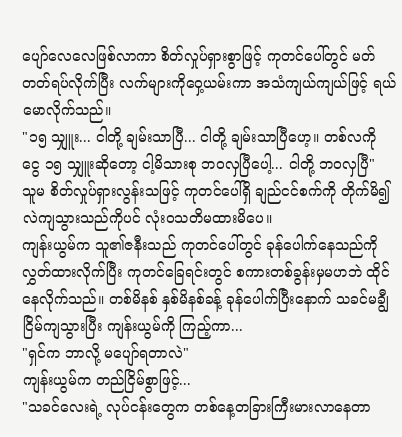ပျော်လေလေဖြစ်လာကာ စိတ်လှုပ်ရှားစွာဖြင့် ကုတင်ပေါ်တွင် မတ်တတ်ရပ်လိုက်ပြီး လက်များကိုဝှေ့ယမ်းကာ အသံကျယ်ကျယ်ဖြင့် ရယ်မောလိုက်သည်။
"၁၅ သျှူး... ငါတို့ ချမ်းသာပြီ... ငါတို့ ချမ်းသာပြီဟေ့။ တစ်လကို ငွေ ၁၅ သျှူးဆိုတော့ ငါ့မိသားစု ဘဝလှပြီပေါ့... ငါတို့ ဘဝလှပြီ"
သူမ စိတ်လှုပ်ရှားလွန်းသဖြင့် ကုတင်ပေါ်ရှိ ချည်ငင်စက်ကို တိုက်မိ၍ လဲကျသွားသည်ကိုပင် လုံးဝသတိမထားမိပေ။
ကျန်းယွမ်က သူ၏ဇနီးသည် ကုတင်ပေါ်တွင် ခုန်ပေါက်နေသည်ကို လွှတ်ထားလိုက်ပြီး ကုတင်ခြေရင်းတွင် စကားတစ်ခွန်းမှမဟဘဲ ထိုင်နေလိုက်သည်။ တစ်မိနစ် နှစ်မိနစ်ခန့် ခုန်ပေါက်ပြီးနောက် သခင်မချွီငြိမ်ကျသွားပြီး ကျန်းယွမ်ကို ကြည့်ကာ...
"ရှင်က ဘာလို့ မပျော်ရတာလဲ"
ကျန်းယွမ်က တည်ငြိမ်စွာဖြင့်...
"သခင်လေးရဲ့ လုပ်ငန်းတွေက တစ်နေ့တခြားကြီးမားလာနေတာ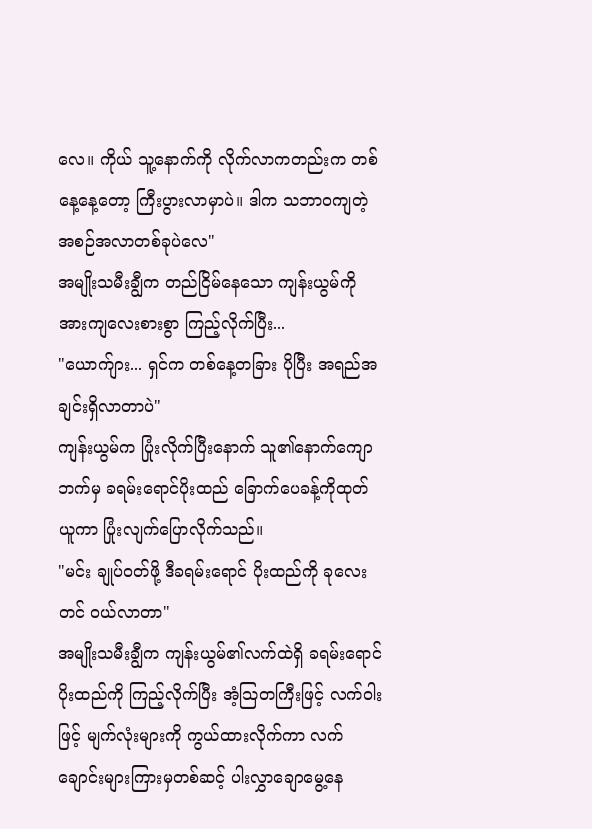လေ။ ကိုယ် သူ့နောက်ကို လိုက်လာကတည်းက တစ်နေ့နေ့တော့ ကြီးပွားလာမှာပဲ။ ဒါက သဘာဝကျတဲ့ အစဉ်အလာတစ်ခုပဲလေ"
အမျိုးသမီးချွီက တည်ငြိမ်နေသော ကျန်းယွမ်ကို အားကျလေးစားစွာ ကြည့်လိုက်ပြီး...
"ယောက်ျား... ရှင်က တစ်နေ့တခြား ပိုပြီး အရည်အချင်းရှိလာတာပဲ"
ကျန်းယွမ်က ပြုံးလိုက်ပြီးနောက် သူ၏နောက်ကျောဘက်မှ ခရမ်းရောင်ပိုးထည် ခြောက်ပေခန့်ကိုထုတ်ယူကာ ပြုံးလျက်ပြောလိုက်သည်။
"မင်း ချုပ်ဝတ်ဖို့ ဒီခရမ်းရောင် ပိုးထည်ကို ခုလေးတင် ဝယ်လာတာ"
အမျိုးသမီးချွီက ကျန်းယွမ်၏လက်ထဲရှိ ခရမ်းရောင်ပိုးထည်ကို ကြည့်လိုက်ပြီး အံ့သြတကြီးဖြင့် လက်ဝါးဖြင့် မျက်လုံးများကို ကွယ်ထားလိုက်ကာ လက်ချောင်းများကြားမှတစ်ဆင့် ပါးလွှာချောမွေ့နေ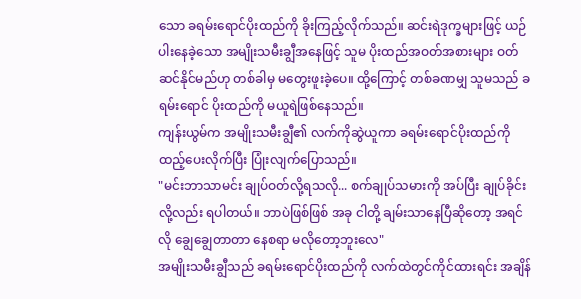သော ခရမ်းရောင်ပိုးထည်ကို ခိုးကြည့်လိုက်သည်။ ဆင်းရဲဒုက္ခများဖြင့် ယဉ်ပါးနေခဲ့သော အမျိုးသမီးချွီအနေဖြင့် သူမ ပိုးထည်အဝတ်အစားများ ဝတ်ဆင်နိုင်မည်ဟု တစ်ခါမှ မတွေးဖူးခဲ့ပေ။ ထို့ကြောင့် တစ်ခဏမျှ သူမသည် ခရမ်းရောင် ပိုးထည်ကို မယူရဲဖြစ်နေသည်။
ကျန်းယွမ်က အမျိုးသမီးချွီ၏ လက်ကိုဆွဲယူကာ ခရမ်းရောင်ပိုးထည်ကို ထည့်ပေးလိုက်ပြီး ပြုံးလျက်ပြောသည်။
"မင်းဘာသာမင်း ချုပ်ဝတ်လို့ရသလို... စက်ချုပ်သမားကို အပ်ပြီး ချုပ်ခိုင်းလို့လည်း ရပါတယ်။ ဘာပဲဖြစ်ဖြစ် အခု ငါတို့ ချမ်းသာနေပြီဆိုတော့ အရင်လို ချွေချွေတာတာ နေစရာ မလိုတော့ဘူးလေ"
အမျိုးသမီးချွီသည် ခရမ်းရောင်ပိုးထည်ကို လက်ထဲတွင်ကိုင်ထားရင်း အချိန်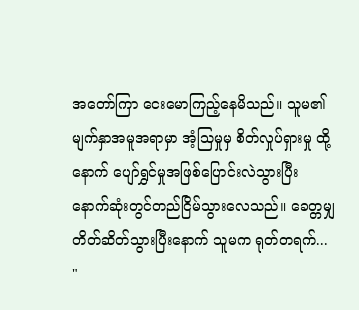အတော်ကြာ ငေးမောကြည့်နေမိသည်။ သူမ၏ မျက်နှာအမူအရာမှာ အံ့သြမှုမှ စိတ်လှုပ်ရှားမှု ထို့နောက် ပျော်ရွှင်မှုအဖြစ်ပြောင်းလဲသွားပြီး နောက်ဆုံးတွင်တည်ငြိမ်သွားလေသည်။ ခေတ္တမျှ တိတ်ဆိတ်သွားပြီးနောက် သူမက ရုတ်တရက်...
"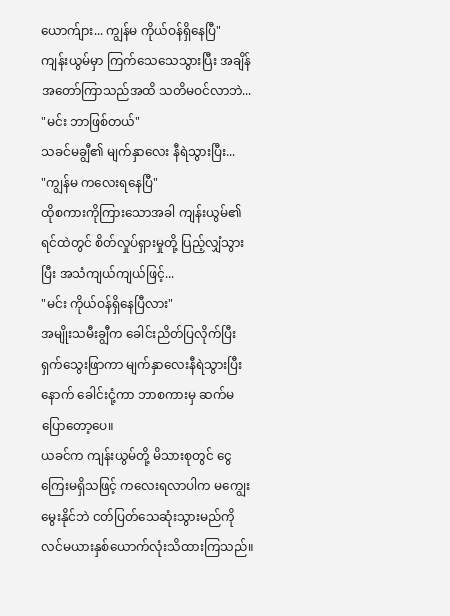ယောက်ျား... ကျွန်မ ကိုယ်ဝန်ရှိနေပြီ"
ကျန်းယွမ်မှာ ကြက်သေသေသွားပြီး အချိန်အတော်ကြာသည်အထိ သတိမဝင်လာဘဲ...
"မင်း ဘာဖြစ်တယ်"
သခင်မချွီ၏ မျက်နှာလေး နီရဲသွားပြီး...
"ကျွန်မ ကလေးရနေပြီ"
ထိုစကားကိုကြားသောအခါ ကျန်းယွမ်၏ ရင်ထဲတွင် စိတ်လှုပ်ရှားမှုတို့ ပြည့်လျှံသွားပြီး အသံကျယ်ကျယ်ဖြင့်...
"မင်း ကိုယ်ဝန်ရှိနေပြီလား"
အမျိုးသမီးချွီက ခေါင်းညိတ်ပြလိုက်ပြီး ရှက်သွေးဖြာကာ မျက်နှာလေးနီရဲသွားပြီးနောက် ခေါင်းငုံ့ကာ ဘာစကားမှ ဆက်မပြောတော့ပေ။
ယခင်က ကျန်းယွမ်တို့ မိသားစုတွင် ငွေကြေးမရှိသဖြင့် ကလေးရလာပါက မကျွေးမွေးနိုင်ဘဲ ငတ်ပြတ်သေဆုံးသွားမည်ကို လင်မယားနှစ်ယောက်လုံးသိထားကြသည်။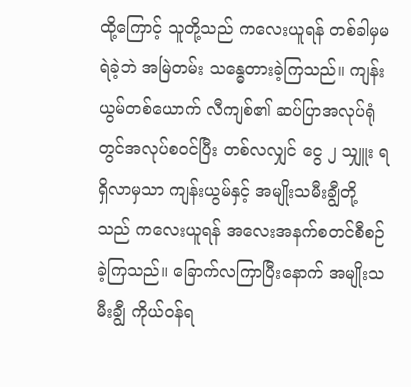ထို့ကြောင့် သူတို့သည် ကလေးယူရန် တစ်ခါမှမရဲခဲ့ဘဲ အမြဲတမ်း သန္ဓေတားခဲ့ကြသည်။ ကျန်းယွမ်တစ်ယောက် လီကျစ်၏ ဆပ်ပြာအလုပ်ရုံတွင်အလုပ်စဝင်ပြီး တစ်လလျှင် ငွေ ၂ သျှူး ရရှိလာမှသာ ကျန်းယွမ်နှင့် အမျိုးသမီးချွီတို့သည် ကလေးယူရန် အလေးအနက်စတင်စီစဉ်ခဲ့ကြသည်။ ခြောက်လကြာပြီးနောက် အမျိုးသမီးချွီ ကိုယ်ဝန်ရ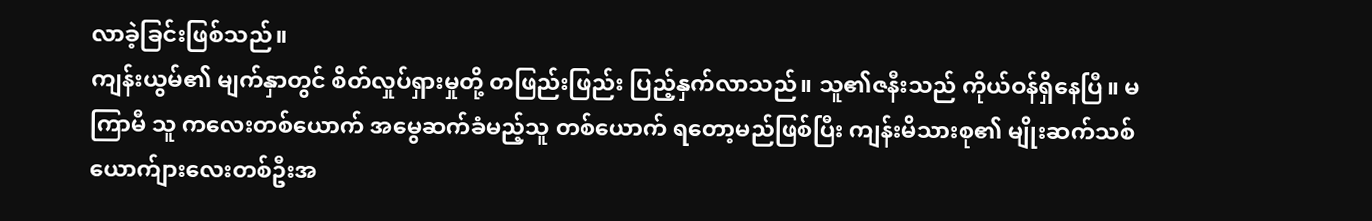လာခဲ့ခြင်းဖြစ်သည်။
ကျန်းယွမ်၏ မျက်နှာတွင် စိတ်လှုပ်ရှားမှုတို့ တဖြည်းဖြည်း ပြည့်နှက်လာသည်။ သူ၏ဇနီးသည် ကိုယ်ဝန်ရှိနေပြီ။ မကြာမီ သူ ကလေးတစ်ယောက် အမွေဆက်ခံမည့်သူ တစ်ယောက် ရတော့မည်ဖြစ်ပြီး ကျန်းမိသားစု၏ မျိုးဆက်သစ် ယောက်ျားလေးတစ်ဦးအ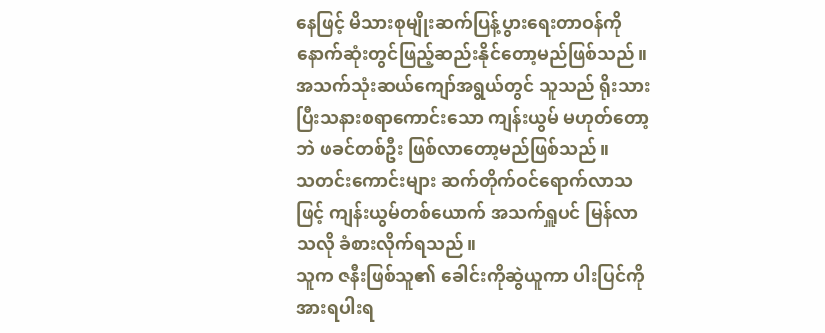နေဖြင့် မိသားစုမျိုးဆက်ပြန့်ပွားရေးတာဝန်ကို နောက်ဆုံးတွင်ဖြည့်ဆည်းနိုင်တော့မည်ဖြစ်သည်။ အသက်သုံးဆယ်ကျော်အရွယ်တွင် သူသည် ရိုးသားပြီးသနားစရာကောင်းသော ကျန်းယွမ် မဟုတ်တော့ဘဲ ဖခင်တစ်ဦး ဖြစ်လာတော့မည်ဖြစ်သည်။
သတင်းကောင်းများ ဆက်တိုက်ဝင်ရောက်လာသဖြင့် ကျန်းယွမ်တစ်ယောက် အသက်ရှူပင် မြန်လာသလို ခံစားလိုက်ရသည်။
သူက ဇနီးဖြစ်သူ၏ ခေါင်းကိုဆွဲယူကာ ပါးပြင်ကို အားရပါးရ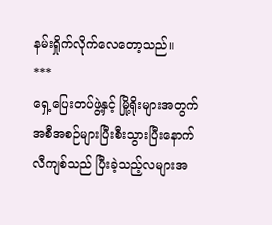နမ်းရှိုက်လိုက်လေတော့သည်။
***
ရှေ့ပြေးတပ်ဖွဲ့နှင့် မြို့ရိုးများအတွက် အစီအစဉ်များပြီးစီးသွားပြီးနောက် လီကျစ်သည် ပြီးခဲ့သည့်လများအ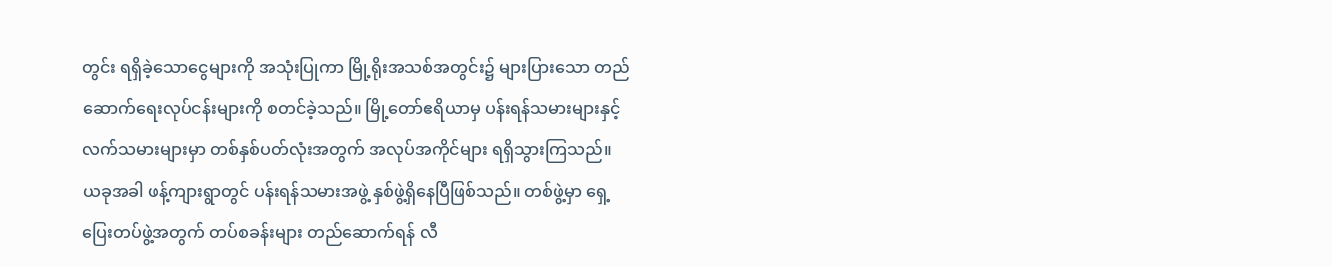တွင်း ရရှိခဲ့သောငွေများကို အသုံးပြုကာ မြို့ရိုးအသစ်အတွင်း၌ များပြားသော တည်ဆောက်ရေးလုပ်ငန်းများကို စတင်ခဲ့သည်။ မြို့တော်ဧရိယာမှ ပန်းရန်သမားများနှင့် လက်သမားများမှာ တစ်နှစ်ပတ်လုံးအတွက် အလုပ်အကိုင်များ ရရှိသွားကြသည်။
ယခုအခါ ဖန့်ကျားရွာတွင် ပန်းရန်သမားအဖွဲ့ နှစ်ဖွဲ့ရှိနေပြီဖြစ်သည်။ တစ်ဖွဲ့မှာ ရှေ့ပြေးတပ်ဖွဲ့အတွက် တပ်စခန်းများ တည်ဆောက်ရန် လီ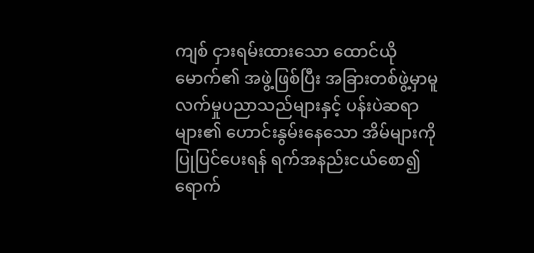ကျစ် ငှားရမ်းထားသော ထောင်ယိုမောက်၏ အဖွဲ့ဖြစ်ပြီး အခြားတစ်ဖွဲ့မှာမူ လက်မှုပညာသည်များနှင့် ပန်းပဲဆရာများ၏ ဟောင်းနွမ်းနေသော အိမ်များကို ပြုပြင်ပေးရန် ရက်အနည်းငယ်စော၍ ရောက်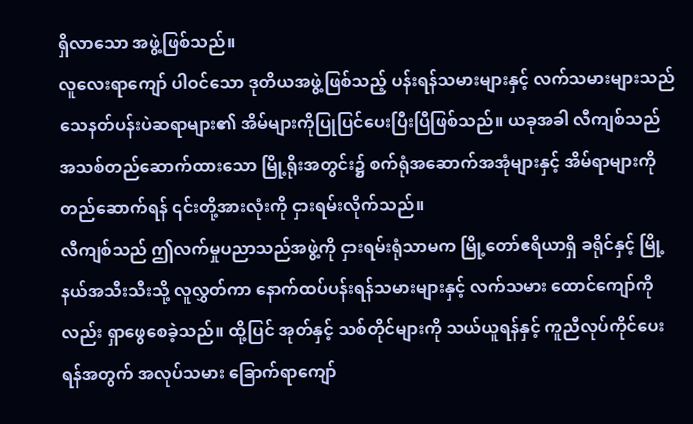ရှိလာသော အဖွဲ့ဖြစ်သည်။
လူလေးရာကျော် ပါဝင်သော ဒုတိယအဖွဲ့ဖြစ်သည့် ပန်းရန်သမားများနှင့် လက်သမားများသည် သေနတ်ပန်းပဲဆရာများ၏ အိမ်များကိုပြုပြင်ပေးပြီးပြီဖြစ်သည်။ ယခုအခါ လီကျစ်သည် အသစ်တည်ဆောက်ထားသော မြို့ရိုးအတွင်း၌ စက်ရုံအဆောက်အအုံများနှင့် အိမ်ရာများကို တည်ဆောက်ရန် ၎င်းတို့အားလုံးကို ငှားရမ်းလိုက်သည်။
လီကျစ်သည် ဤလက်မှုပညာသည်အဖွဲ့ကို ငှားရမ်းရုံသာမက မြို့တော်ဧရိယာရှိ ခရိုင်နှင့် မြို့နယ်အသီးသီးသို့ လူလွှတ်ကာ နောက်ထပ်ပန်းရန်သမားများနှင့် လက်သမား ထောင်ကျော်ကိုလည်း ရှာဖွေစေခဲ့သည်။ ထို့ပြင် အုတ်နှင့် သစ်တိုင်များကို သယ်ယူရန်နှင့် ကူညီလုပ်ကိုင်ပေးရန်အတွက် အလုပ်သမား ခြောက်ရာကျော်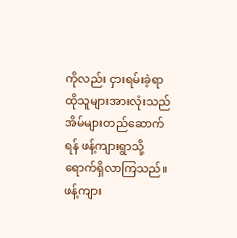ကိုလည်း ငှားရမ်းခဲ့ရာ ထိုသူများအားလုံးသည် အိမ်များတည်ဆောက်ရန် ဖန့်ကျားရွာသို့ ရောက်ရှိလာကြသည်။
ဖန့်ကျား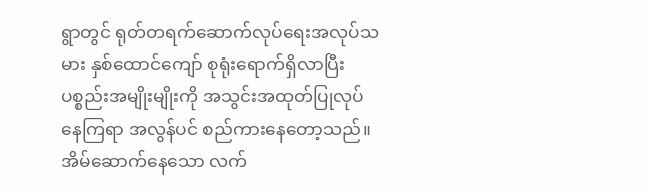ရွာတွင် ရုတ်တရက်ဆောက်လုပ်ရေးအလုပ်သမား နှစ်ထောင်ကျော် စုရုံးရောက်ရှိလာပြီး ပစ္စည်းအမျိုးမျိုးကို အသွင်းအထုတ်ပြုလုပ်နေကြရာ အလွန်ပင် စည်ကားနေတော့သည်။ အိမ်ဆောက်နေသော လက်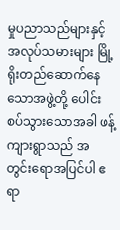မှုပညာသည်များနှင့် အလုပ်သမားများ မြို့ရိုးတည်ဆောက်နေသောအဖွဲ့တို့ ပေါင်းစပ်သွားသောအခါ ဖန့်ကျားရွာသည် အတွင်းရောအပြင်ပါ ဧရာ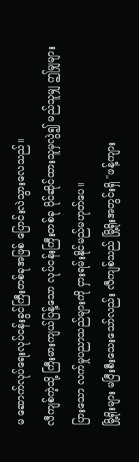မ ဆောက်လုပ်ရေးလုပ်ငန်းခွင်ကြီးတစ်ခုအဖြစ် ပြောင်းလဲသွားလေသည်။
လီကျစ်ကဲ့သို့ ကြီးမားကျယ်ပြန့်သော လုပ်ငန်းကြီးတစ်ခု ပိုင်ဆိုင်ထားသူမှလွဲ၍ မည်သူမျှ ဤမျှများပြားသော လက်မှုပညာသည်များကို ငှားရမ်းနိုင်မည်မဟုတ်ပေ။
မြို့ရိုးများ မပြီးစီးသေးသော်လည်း လီကျစ်သည် မြို့ရိုးအတွင်းရှိ "ဖန့်ကျား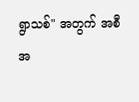ရွာသစ်" အတွက် အစီအ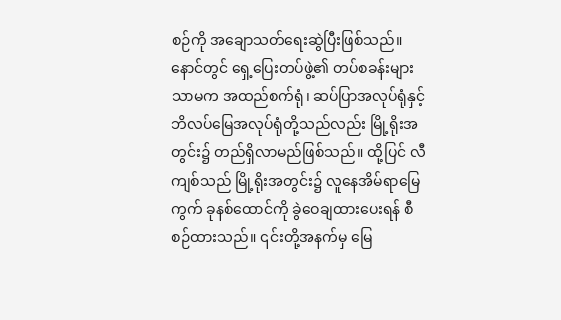စဉ်ကို အချောသတ်ရေးဆွဲပြီးဖြစ်သည်။ နောင်တွင် ရှေ့ပြေးတပ်ဖွဲ့၏ တပ်စခန်းများသာမက အထည်စက်ရုံ၊ ဆပ်ပြာအလုပ်ရုံနှင့် ဘိလပ်မြေအလုပ်ရုံတို့သည်လည်း မြို့ရိုးအတွင်း၌ တည်ရှိလာမည်ဖြစ်သည်။ ထို့ပြင် လီကျစ်သည် မြို့ရိုးအတွင်း၌ လူနေအိမ်ရာမြေကွက် ခုနစ်ထောင်ကို ခွဲဝေချထားပေးရန် စီစဉ်ထားသည်။ ၎င်းတို့အနက်မှ မြေ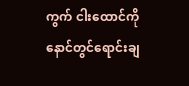ကွက် ငါးထောင်ကို နောင်တွင်ရောင်းချ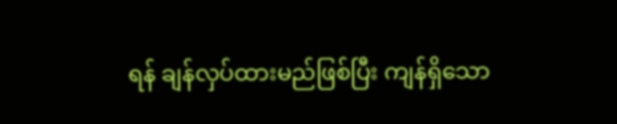ရန် ချန်လှပ်ထားမည်ဖြစ်ပြီး ကျန်ရှိသော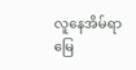လူနေအိမ်ရာမြေ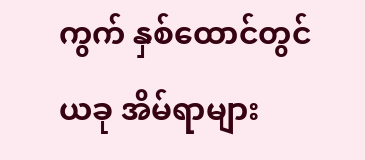ကွက် နှစ်ထောင်တွင် ယခု အိမ်ရာများ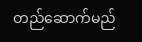တည်ဆောက်မည်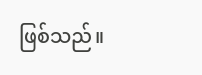ဖြစ်သည်။